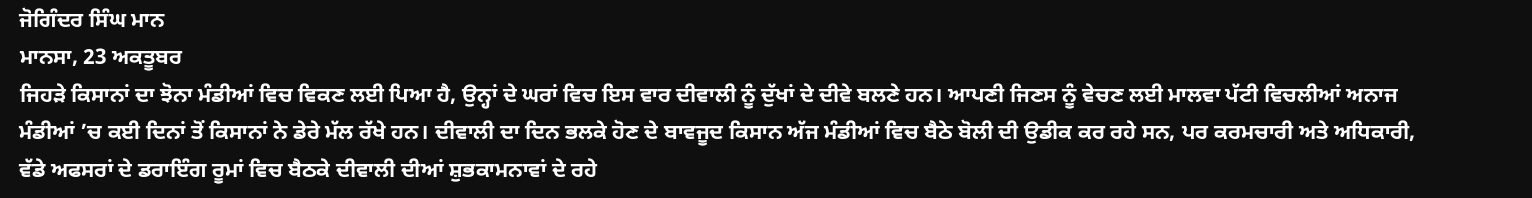ਜੋਗਿੰਦਰ ਸਿੰਘ ਮਾਨ
ਮਾਨਸਾ, 23 ਅਕਤੂਬਰ
ਜਿਹੜੇ ਕਿਸਾਨਾਂ ਦਾ ਝੋਨਾ ਮੰਡੀਆਂ ਵਿਚ ਵਿਕਣ ਲਈ ਪਿਆ ਹੈ, ਉਨ੍ਹਾਂ ਦੇ ਘਰਾਂ ਵਿਚ ਇਸ ਵਾਰ ਦੀਵਾਲੀ ਨੂੰ ਦੁੱਖਾਂ ਦੇ ਦੀਵੇ ਬਲਣੇ ਹਨ। ਆਪਣੀ ਜਿਣਸ ਨੂੰ ਵੇਚਣ ਲਈ ਮਾਲਵਾ ਪੱਟੀ ਵਿਚਲੀਆਂ ਅਨਾਜ ਮੰਡੀਆਂ ’ਚ ਕਈ ਦਿਨਾਂ ਤੋਂ ਕਿਸਾਨਾਂ ਨੇ ਡੇਰੇ ਮੱਲ ਰੱਖੇ ਹਨ। ਦੀਵਾਲੀ ਦਾ ਦਿਨ ਭਲਕੇ ਹੋਣ ਦੇ ਬਾਵਜੂਦ ਕਿਸਾਨ ਅੱਜ ਮੰਡੀਆਂ ਵਿਚ ਬੈਠੇ ਬੋਲੀ ਦੀ ਉਡੀਕ ਕਰ ਰਹੇ ਸਨ, ਪਰ ਕਰਮਚਾਰੀ ਅਤੇ ਅਧਿਕਾਰੀ, ਵੱਡੇ ਅਫਸਰਾਂ ਦੇ ਡਰਾਇੰਗ ਰੂਮਾਂ ਵਿਚ ਬੈਠਕੇ ਦੀਵਾਲੀ ਦੀਆਂ ਸ਼ੁਭਕਾਮਨਾਵਾਂ ਦੇ ਰਹੇ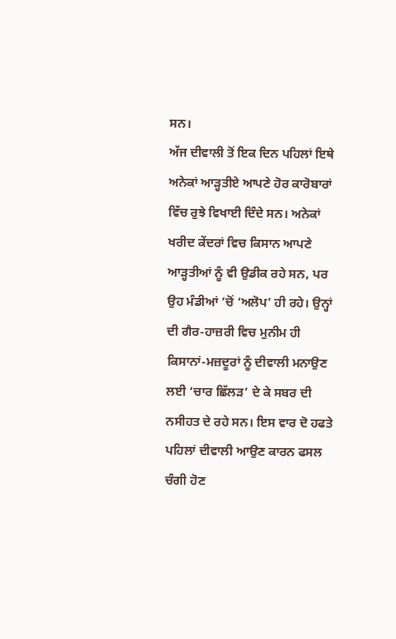ਸਨ।
ਅੱਜ ਦੀਵਾਲੀ ਤੋਂ ਇਕ ਦਿਨ ਪਹਿਲਾਂ ਇਥੇ ਅਨੇਕਾਂ ਆੜ੍ਹਤੀਏ ਆਪਣੇ ਹੋਰ ਕਾਰੋਬਾਰਾਂ ਵਿੱਚ ਰੁਝੇ ਵਿਖਾਈ ਦਿੰਦੇ ਸਨ। ਅਨੇਕਾਂ ਖਰੀਦ ਕੇਂਦਰਾਂ ਵਿਚ ਕਿਸਾਨ ਆਪਣੇ ਆੜ੍ਹਤੀਆਂ ਨੂੰ ਵੀ ਉਡੀਕ ਰਹੇ ਸਨ, ਪਰ ਉਹ ਮੰਡੀਆਂ ’ਚੋਂ ‘ਅਲੋਪ’ ਹੀ ਰਹੇ। ਉਨ੍ਹਾਂ ਦੀ ਗੈਰ-ਹਾਜ਼ਰੀ ਵਿਚ ਮੁਨੀਮ ਹੀ ਕਿਸਾਨਾਂ-ਮਜ਼ਦੂਰਾਂ ਨੂੰ ਦੀਵਾਲੀ ਮਨਾਉਣ ਲਈ ‘ਚਾਰ ਛਿੱਲੜ’ ਦੇ ਕੇ ਸਬਰ ਦੀ ਨਸੀਹਤ ਦੇ ਰਹੇ ਸਨ। ਇਸ ਵਾਰ ਦੋ ਹਫਤੇ ਪਹਿਲਾਂ ਦੀਵਾਲੀ ਆਉਣ ਕਾਰਨ ਫਸਲ ਚੰਗੀ ਹੋਣ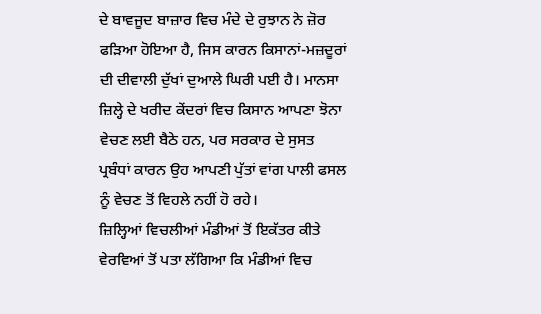ਦੇ ਬਾਵਜੂਦ ਬਾਜ਼ਾਰ ਵਿਚ ਮੰਦੇ ਦੇ ਰੁਝਾਨ ਨੇ ਜ਼ੋਰ ਫੜਿਆ ਹੋਇਆ ਹੈ, ਜਿਸ ਕਾਰਨ ਕਿਸਾਨਾਂ-ਮਜ਼ਦੂਰਾਂ ਦੀ ਦੀਵਾਲੀ ਦੁੱਖਾਂ ਦੁਆਲੇ ਘਿਰੀ ਪਈ ਹੈ। ਮਾਨਸਾ ਜ਼ਿਲ੍ਹੇ ਦੇ ਖਰੀਦ ਕੇਂਦਰਾਂ ਵਿਚ ਕਿਸਾਨ ਆਪਣਾ ਝੋਨਾ ਵੇਚਣ ਲਈ ਬੈਠੇ ਹਨ, ਪਰ ਸਰਕਾਰ ਦੇ ਸੁਸਤ ਪ੍ਰਬੰਧਾਂ ਕਾਰਨ ਉਹ ਆਪਣੀ ਪੁੱਤਾਂ ਵਾਂਗ ਪਾਲੀ ਫਸਲ ਨੂੰ ਵੇਚਣ ਤੋਂ ਵਿਹਲੇ ਨਹੀਂ ਹੋ ਰਹੇ।
ਜ਼ਿਲ੍ਹਿਆਂ ਵਿਚਲੀਆਂ ਮੰਡੀਆਂ ਤੋਂ ਇਕੱਤਰ ਕੀਤੇ ਵੇਰਵਿਆਂ ਤੋਂ ਪਤਾ ਲੱਗਿਆ ਕਿ ਮੰਡੀਆਂ ਵਿਚ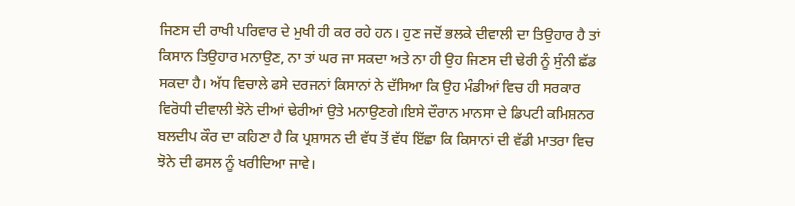ਜਿਣਸ ਦੀ ਰਾਖੀ ਪਰਿਵਾਰ ਦੇ ਮੁਖੀ ਹੀ ਕਰ ਰਹੇ ਹਨ। ਹੁਣ ਜਦੋਂ ਭਲਕੇ ਦੀਵਾਲੀ ਦਾ ਤਿਉਹਾਰ ਹੈ ਤਾਂ ਕਿਸਾਨ ਤਿਉਹਾਰ ਮਨਾਉਣ, ਨਾ ਤਾਂ ਘਰ ਜਾ ਸਕਦਾ ਅਤੇ ਨਾ ਹੀ ਉਹ ਜਿਣਸ ਦੀ ਢੇਰੀ ਨੂੰ ਸੁੰਨੀ ਛੱਡ ਸਕਦਾ ਹੈ। ਅੱਧ ਵਿਚਾਲੇ ਫਸੇ ਦਰਜਨਾਂ ਕਿਸਾਨਾਂ ਨੇ ਦੱਸਿਆ ਕਿ ਉਹ ਮੰਡੀਆਂ ਵਿਚ ਹੀ ਸਰਕਾਰ ਵਿਰੋਧੀ ਦੀਵਾਲੀ ਝੋਨੇ ਦੀਆਂ ਢੇਰੀਆਂ ਉਤੇ ਮਨਾਉਣਗੇ।ਇਸੇ ਦੌਰਾਨ ਮਾਨਸਾ ਦੇ ਡਿਪਟੀ ਕਮਿਸ਼ਨਰ ਬਲਦੀਪ ਕੌਰ ਦਾ ਕਹਿਣਾ ਹੈ ਕਿ ਪ੍ਰਸ਼ਾਸਨ ਦੀ ਵੱਧ ਤੋਂ ਵੱਧ ਇੱਛਾ ਕਿ ਕਿਸਾਨਾਂ ਦੀ ਵੱਡੀ ਮਾਤਰਾ ਵਿਚ ਝੋਨੇ ਦੀ ਫਸਲ ਨੂੰ ਖਰੀਦਿਆ ਜਾਵੇ।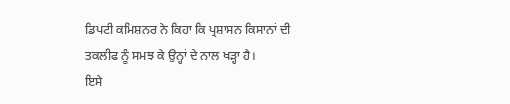ਡਿਪਟੀ ਕਮਿਸ਼ਨਰ ਨੇ ਕਿਹਾ ਕਿ ਪ੍ਰਸ਼ਾਸਨ ਕਿਸਾਨਾਂ ਦੀ ਤਕਲੀਫ ਨੂੰ ਸਮਝ ਕੇ ਉਨ੍ਹਾਂ ਦੇ ਨਾਲ ਖੜ੍ਹਾ ਹੈ।
ਇਸੇ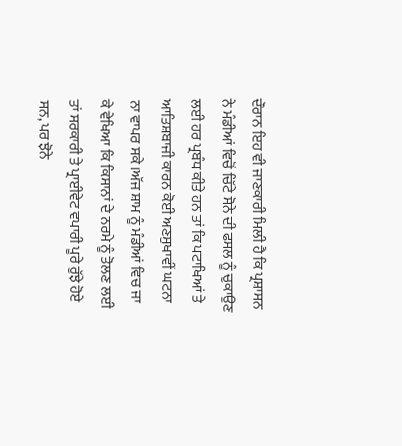ਦੌਰਾਨ ਇਹ ਵੀ ਜਾਣਕਾਰੀ ਮਿਲੀ ਹੈ ਕਿ ਪ੍ਰਸ਼ਾਸਨ ਨੇ ਮੰਡੀਆਂ ਵਿਚੋਂ ਚਿੱਟੇ ਸੋਨੇ ਦੀ ਫਸਲ ਨੂੰ ਚੁਕਾਉਣ ਲਈ ਹਰ ਪ੍ਰਬੰਧ ਕੀਤੇ ਹਨ ਤਾਂ ਕਿ ਪਟਾਖਿਆਂ ਤੇ ਆਤਿਸ਼ਬਾਜੀ ਕਾਰਨ ਕੋਈ ਅਣਸੁਖਾਵੀਂ ਘਟਨਾ ਨਾ ਵਾਪਰ ਸਕੇ।ਅੱਜ ਸ਼ਾਮ ਨੂੰ ਮੰਡੀਆਂ ਵਿਚ ਜਾ ਕੇ ਵੇਖਿਆ ਕਿ ਕਿਸਾਨਾਂ ਦੇ ਨਰਮੇ ਨੂੰ ਤੋਲਣ ਲਈ ਤਾਂ ਸਰਕਾਰੀ ਤੇ ਪ੍ਰਾਈਵੇਟ ਵਪਾਰੀ ਪੂਰੇ ਰੁੱਝੇ ਹੋਏ ਸਨ, ਪਰ ਝੋਨੇ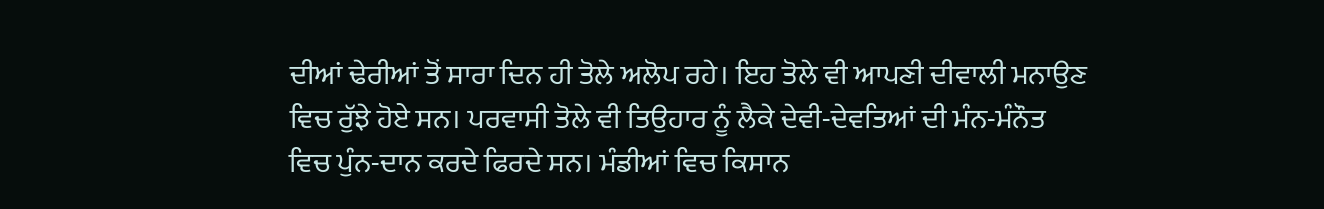ਦੀਆਂ ਢੇਰੀਆਂ ਤੋਂ ਸਾਰਾ ਦਿਨ ਹੀ ਤੋਲੇ ਅਲੋਪ ਰਹੇ। ਇਹ ਤੋਲੇ ਵੀ ਆਪਣੀ ਦੀਵਾਲੀ ਮਨਾਉਣ ਵਿਚ ਰੁੱਝੇ ਹੋਏ ਸਨ। ਪਰਵਾਸੀ ਤੋਲੇ ਵੀ ਤਿਉਹਾਰ ਨੂੰ ਲੈਕੇ ਦੇਵੀ-ਦੇਵਤਿਆਂ ਦੀ ਮੰਨ-ਮੰਨੌਤ ਵਿਚ ਪੁੰਨ-ਦਾਨ ਕਰਦੇ ਫਿਰਦੇ ਸਨ। ਮੰਡੀਆਂ ਵਿਚ ਕਿਸਾਨ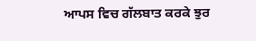ਆਪਸ ਵਿਚ ਗੱਲਬਾਤ ਕਰਕੇ ਝੁਰ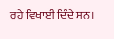ਰਹੇ ਵਿਖਾਈ ਦਿੰਦੇ ਸਨ।